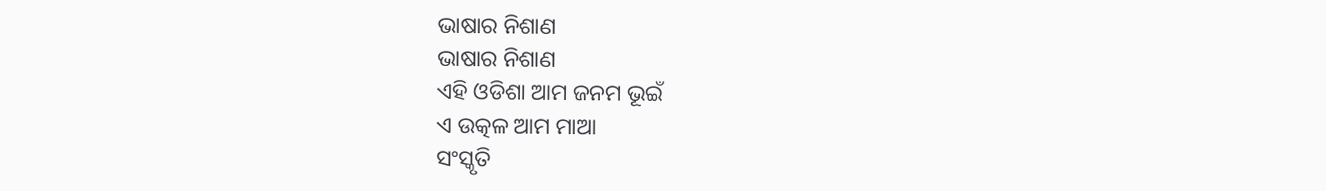ଭାଷାର ନିଶାଣ
ଭାଷାର ନିଶାଣ
ଏହି ଓଡିଶା ଆମ ଜନମ ଭୂଇଁ
ଏ ଉତ୍କଳ ଆମ ମାଆ
ସଂସ୍କୃତି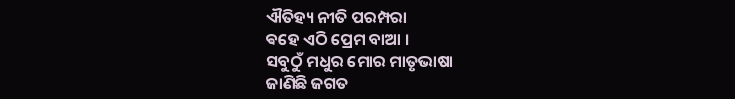ଐତିହ୍ୟ ନୀତି ପରମ୍ପରା
ଵହେ ଏଠି ପ୍ରେମ ବାଆ ।
ସବୁଠୁଁ ମଧୁର ମୋର ମାତୃଭାଷା
ଜାଣିଛି ଜଗତ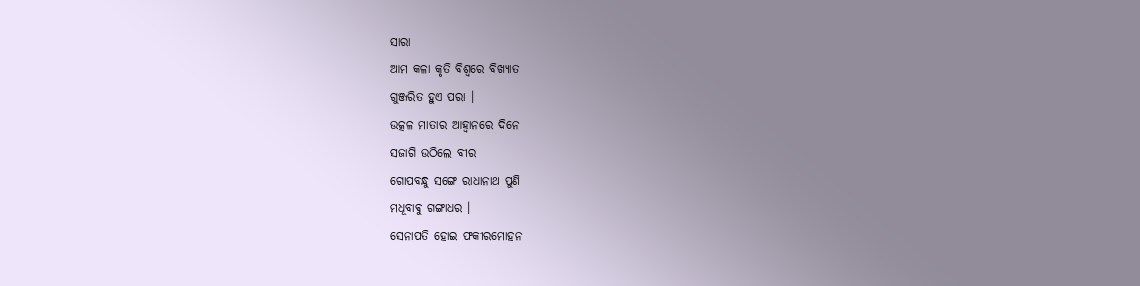ସାରା
ଆମ କଳା କୃତି ବିଶ୍ବରେ ବିଖ୍ୟାତ
ଗୁଞ୍ଜରିତ ହୁଏ ପରା ।
ଉତ୍କଳ ମାତାର ଆହ୍ବାନରେ ଦିନେ
ସଜାଗି ଉଠିଲେ ବୀର
ଗୋପବନ୍ଧୁ ସଙ୍ଗେ ରାଧାନାଥ ପୁଣି
ମଧୂବାଵୁ ଗଙ୍ଗାଧର ।
ସେନାପତି ହୋଇ ଫକୀରମୋହନ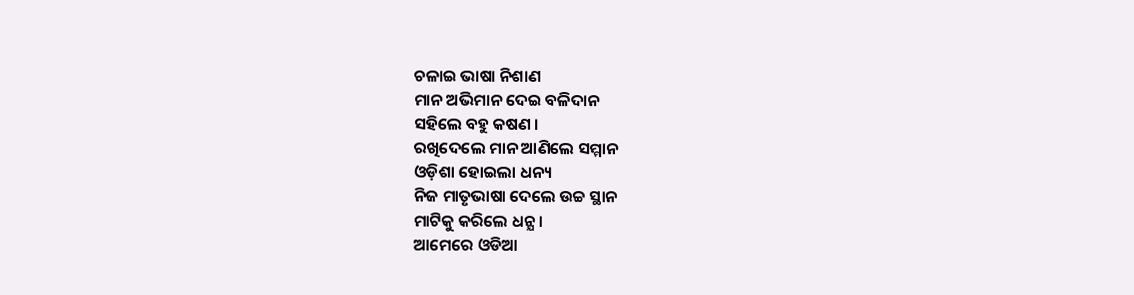ଚଳାଇ ଭାଷା ନିଶାଣ
ମାନ ଅଭିମାନ ଦେଇ ବଳିଦାନ
ସହିଲେ ବହୁ କଷଣ ।
ରଖିଦେଲେ ମାନ ଆଣିଲେ ସମ୍ମାନ
ଓଡ଼ିଶା ହୋଇଲା ଧନ୍ୟ
ନିଜ ମାତୃଭାଷା ଦେଲେ ଉଚ୍ଚ ସ୍ଥାନ
ମାଟିକୁ କରିଲେ ଧନ୍ଯ ।
ଆମେରେ ଓଡିଆ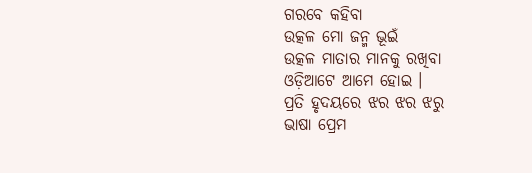ଗରବେ କହିବା
ଉତ୍କଳ ମୋ ଜନ୍ମ ଭୂଇଁ
ଉତ୍କଳ ମାତାର ମାନକୁ ରଖିବା
ଓଡ଼ିଆଟେ ଆମେ ହୋଇ ।
ପ୍ରତି ହୃଦୟରେ ଝର ଝର ଝରୁ
ଭାଷା ପ୍ରେମ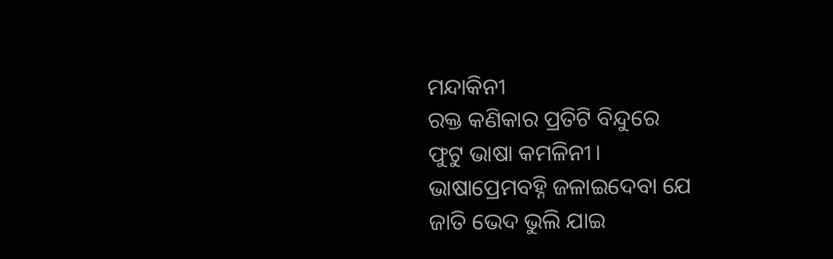ମନ୍ଦାକିନୀ
ରକ୍ତ କଣିକାର ପ୍ରତିଟି ବିନ୍ଦୁରେ
ଫୁଟୁ ଭାଷା କମଳିନୀ।
ଭାଷାପ୍ରେମବହ୍ନି ଜଳାଇଦେବା ଯେ
ଜାତି ଭେଦ ଭୁଲି ଯାଇ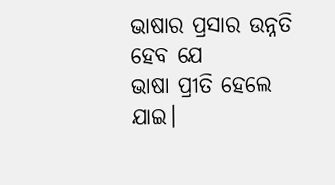ଭାଷାର ପ୍ରସାର ଉନ୍ନତି ହେବ ଯେ
ଭାଷା ପ୍ରୀତି ହେଲେ ଯାଇ।